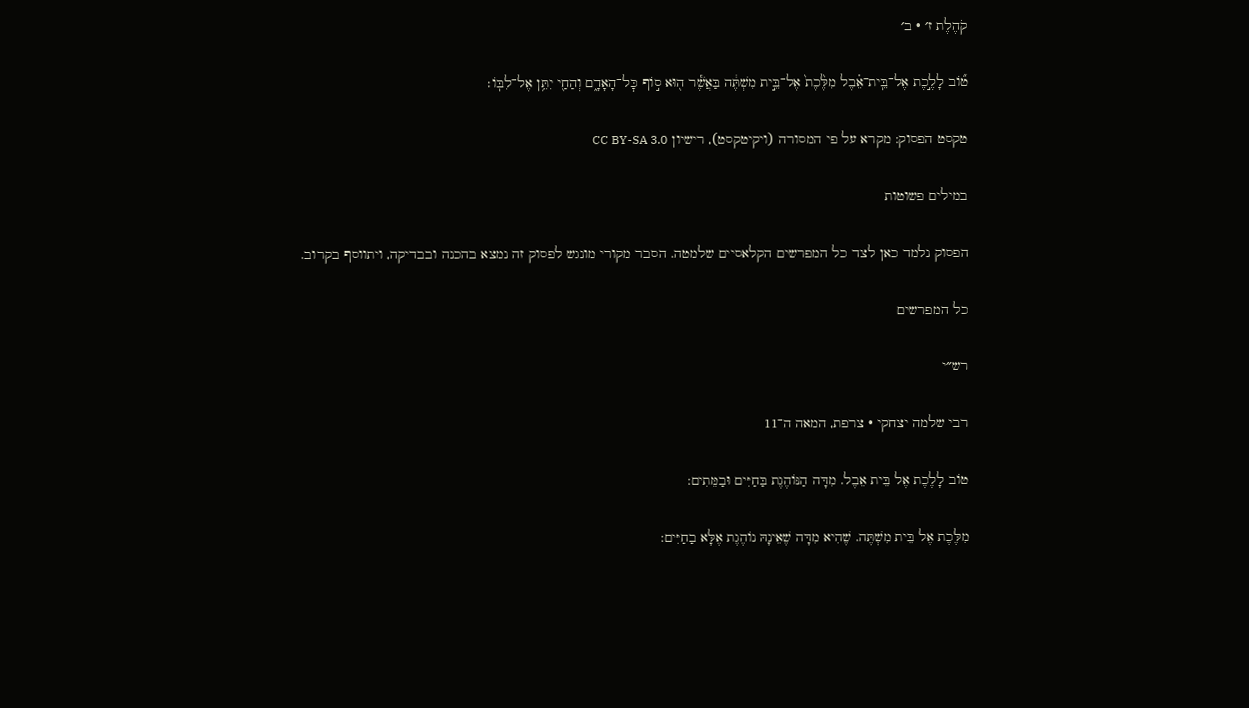קֹהֶלֶת ז׳ · ב׳

ט֞וֹב לָלֶ֣כֶת אֶל־בֵּֽית־אֵ֗בֶל מִלֶּ֙כֶת֙ אֶל־בֵּ֣ית מִשְׁתֶּ֔ה בַּאֲשֶׁ֕ר ה֖וּא ס֣וֹף כׇּל־הָאָדָ֑ם וְהַחַ֖י יִתֵּ֥ן אֶל־לִבּֽוֹ׃

טקסט הפסוק: מקרא על פי המסורה (ויקיטקסט), רישיון CC BY-SA 3.0

במילים פשוטות

הפסוק נלמד כאן לצד כל המפרשים הקלאסיים שלמטה. הסבר מקורי מונגש לפסוק זה נמצא בהכנה ובבדיקה, ויתווסף בקרוב.

כל המפרשים

רש״י

רבי שלמה יצחקי · צרפת, המאה ה־11

טוֹב לָלֶכֶת אֶל בֵּית אֵבֶל. מִדָּה הַנּוֹהֶגֶת בַּחַיִּים וּבַמֵּתִים:

מִלֶּכֶת אֶל בֵּית מִשְׁתֶּה. שֶׁהִיא מִדָּה שֶׁאֵינָהּ נוֹהֶגֶת אֶלָּא בַחַיִּים: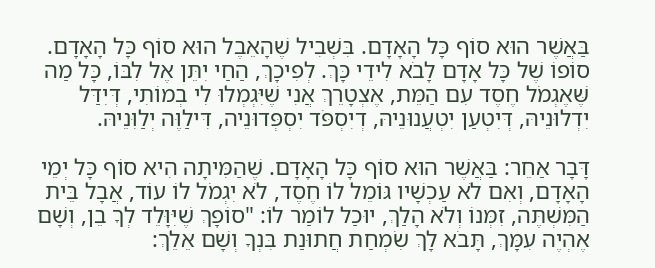בַּאֲשֶׁר הוּא סוֹף כָּל הָאָדָם. בִּשְׁבִיל שֶׁהָאֵבֶל הוּא סוֹף כָּל הָאָדָם. סוֹפוֹ שֶׁל כָּל אָדָם לָבֹא לִידֵי כָּךְ. לְפִיכָךְ, הַחַי יִתֵּן אֶל לִבּוֹ, כָּל מַה שֶּׁאֶגְמֹל חֶסֶד עִם הַמֵּת, אֶצְטָרֵךְ אֲנִי שֶׁיִּגְמְלוּ לִי בְמוֹתִי, דְּיִדַּל יִדְלוּנֵיהּ, דְּיִטְעַן יִטְעֲנוּנֵיהּ, דְיִסְפֹּד יִסְפְּדוּנֵיה, דִּילַוֶּה יְלַוִּנֵיהּ.

דָּבָר אַחֵר: בַּאֲשֶׁר הוּא סוֹף כָּל הָאָדָם. שֶׁהַמִּיתָה הִיא סוֹף כָּל יְמֵי הָאָדָם, וְאִם לֹא עַכְשָׁיו גּוֹמֵל לוֹ חֶסֶד, לֹא יִגְמֹל לוֹ עוֹד, אֲבָל בֵּית הַמִּשְׁתֶּה, זִמְּנוֹ וְלֹא הָלַךְ, יוּכַל לוֹמַר לוֹ: "סוֹפָךְ שֶׁיִּוָּלֵד לְךָ בֵן, וְשָׁם אֶהְיֶה עִמָּךְ, תָּבֹא לָךְ שִׂמְחַת חֲתוּנַת בִּנְךָ וְשָׁם אֵלֵךְ: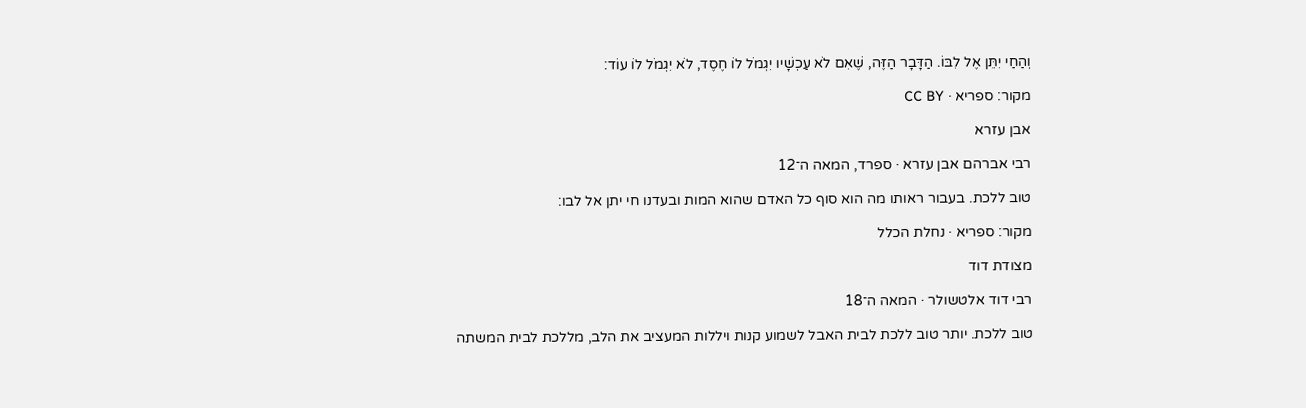וְהַחַי יִתֵּן אֶל לִבּוֹ. הַדָּבָר הַזֶּה, שֶׁאִם לֹא עַכְשָׁיו יִגְמֹל לוֹ חֶסֶד, לֹא יִגְמֹל לוֹ עוֹד:

מקור: ספריא · CC BY

אבן עזרא

רבי אברהם אבן עזרא · ספרד, המאה ה־12

טוב ללכת. בעבור ראותו מה הוא סוף כל האדם שהוא המות ובעדנו חי יתן אל לבו:

מקור: ספריא · נחלת הכלל

מצודת דוד

רבי דוד אלטשולר · המאה ה־18

טוב ללכת. יותר טוב ללכת לבית האבל לשמוע קנות ויללות המעציב את הלב, מללכת לבית המשתה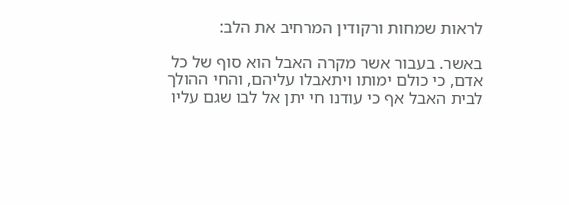לראות שמחות ורקודין המרחיב את הלב:

באשר. בעבור אשר מקרה האבל הוא סוף של כל אדם, כי כולם ימותו ויתאבלו עליהם, והחי ההולך לבית האבל אף כי עודנו חי יתן אל לבו שגם עליו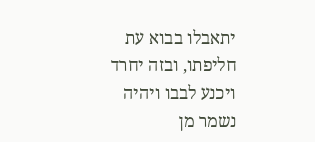יתאבלו בבוא עת חליפתו, ובזה יחרד ויכנע לבבו ויהיה נשמר מן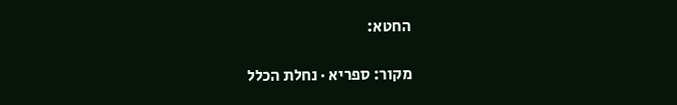החטא:

מקור: ספריא · נחלת הכלל